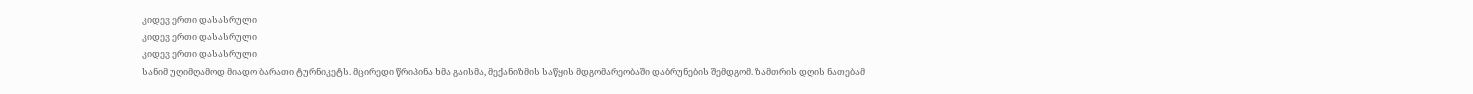კიდევ ერთი დასასრული
კიდევ ერთი დასასრული
კიდევ ერთი დასასრული
სანიმ უღიმღამოდ მიადო ბარათი ტურნიკეტს. მცირედი წრიპინა ხმა გაისმა, მექანიზმის საწყის მდგომარეობაში დაბრუნების შემდგომ. ზამთრის დღის ნათებამ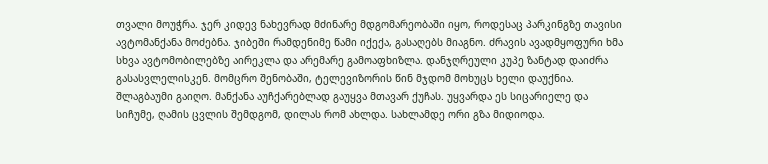თვალი მოუჭრა. ჯერ კიდევ ნახევრად მძინარე მდგომარეობაში იყო, როდესაც პარკინგზე თავისი ავტომანქანა მოძებნა. ჯიბეში რამდენიმე წამი იქექა, გასაღებს მიაგნო. ძრავის ავადმყოფური ხმა სხვა ავტომობილებზე აირეკლა და არემარე გამოაფხიზლა. დანჯღრეული კუპე ზანტად დაიძრა გასასვლელისკენ. მომცრო შენობაში, ტელევიზორის წინ მჯდომ მოხუცს ხელი დაუქნია. შლაგბაუმი გაიღო. მანქანა აუჩქარებლად გაუყვა მთავარ ქუჩას. უყვარდა ეს სიცარიელე და სიჩუმე, ღამის ცვლის შემდგომ, დილას რომ ახლდა. სახლამდე ორი გზა მიდიოდა.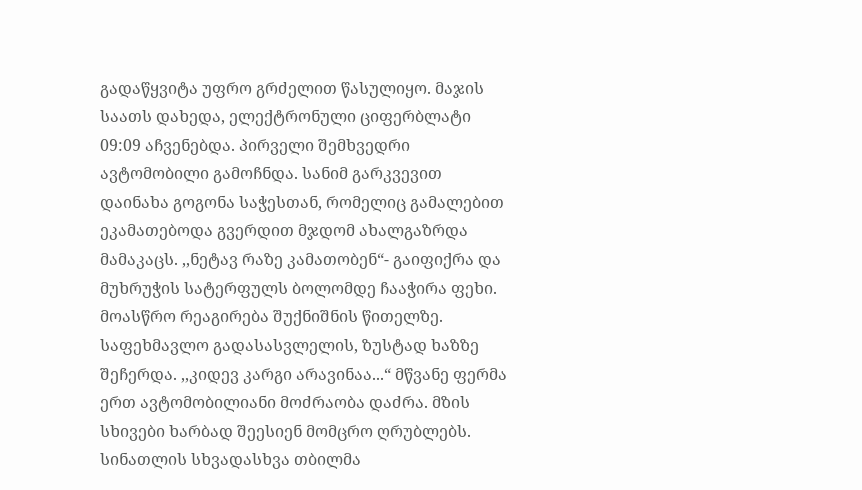გადაწყვიტა უფრო გრძელით წასულიყო. მაჯის საათს დახედა, ელექტრონული ციფერბლატი 09:09 აჩვენებდა. პირველი შემხვედრი ავტომობილი გამოჩნდა. სანიმ გარკვევით დაინახა გოგონა საჭესთან, რომელიც გამალებით ეკამათებოდა გვერდით მჯდომ ახალგაზრდა მამაკაცს. ,,ნეტავ რაზე კამათობენ“- გაიფიქრა და მუხრუჭის სატერფულს ბოლომდე ჩააჭირა ფეხი. მოასწრო რეაგირება შუქნიშნის წითელზე. საფეხმავლო გადასასვლელის, ზუსტად ხაზზე შეჩერდა. ,,კიდევ კარგი არავინაა...“ მწვანე ფერმა ერთ ავტომობილიანი მოძრაობა დაძრა. მზის სხივები ხარბად შეესიენ მომცრო ღრუბლებს. სინათლის სხვადასხვა თბილმა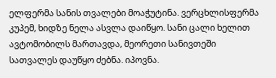ელფერმა სანის თვალები მოაჭუტინა. ვერცხლისფერმა კუპემ, ხიდზე ნელა ასვლა დაიწყო. სანი ცალი ხელით ავტომობილს მართავდა, მეორეთი სანივთეში სათვალეს დაუწყო ძებნა. იპოვნა.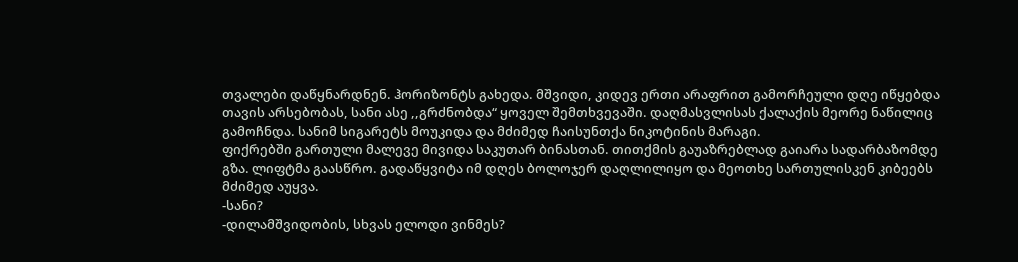თვალები დაწყნარდნენ. ჰორიზონტს გახედა. მშვიდი, კიდევ ერთი არაფრით გამორჩეული დღე იწყებდა თავის არსებობას, სანი ასე ,,გრძნობდა“ ყოველ შემთხვევაში. დაღმასვლისას ქალაქის მეორე ნაწილიც გამოჩნდა. სანიმ სიგარეტს მოუკიდა და მძიმედ ჩაისუნთქა ნიკოტინის მარაგი.
ფიქრებში გართული მალევე მივიდა საკუთარ ბინასთან. თითქმის გაუაზრებლად გაიარა სადარბაზომდე გზა. ლიფტმა გაასწრო. გადაწყვიტა იმ დღეს ბოლოჯერ დაღლილიყო და მეოთხე სართულისკენ კიბეებს მძიმედ აუყვა.
-სანი?
-დილამშვიდობის, სხვას ელოდი ვინმეს?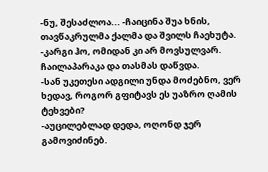-ნუ, შესაძლოა... -ჩაიცინა შუა ხნის, თავწაკრულმა ქალმა და შვილს ჩაეხუტა.
-კარგი ჰო, ომიდან კი არ მოვსულვარ. ჩაილაპარაკა და თასმას დაწვდა.
-სან უკეთესი ადგილი უნდა მოძებნო, ვერ ხედავ, როგორ გფიტავს ეს უაზრო ღამის ტეხვები?
-აუცილებლად დედა, ოღონდ ჯერ გამოვიძინებ.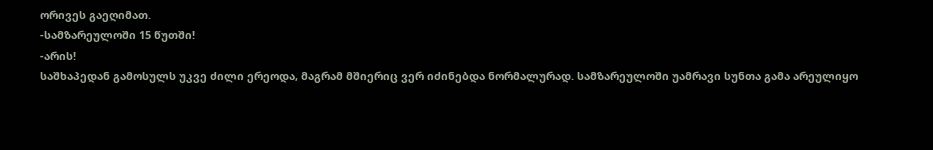ორივეს გაეღიმათ.
-სამზარეულოში 15 წუთში!
-არის!
საშხაპედან გამოსულს უკვე ძილი ერეოდა, მაგრამ მშიერიც ვერ იძინებდა ნორმალურად. სამზარეულოში უამრავი სუნთა გამა არეულიყო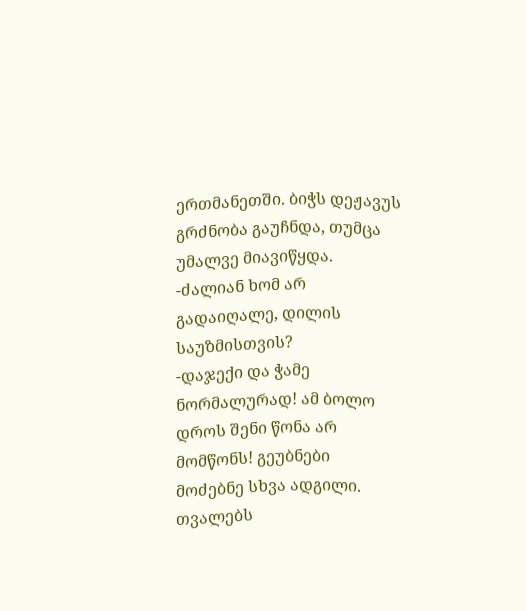ერთმანეთში. ბიჭს დეჟავუს გრძნობა გაუჩნდა, თუმცა უმალვე მიავიწყდა.
-ძალიან ხომ არ გადაიღალე, დილის საუზმისთვის?
-დაჯექი და ჭამე ნორმალურად! ამ ბოლო დროს შენი წონა არ მომწონს! გეუბნები მოძებნე სხვა ადგილი. თვალებს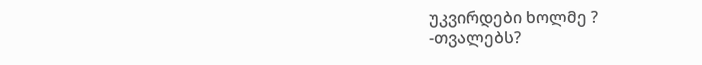უკვირდები ხოლმე ?
-თვალებს?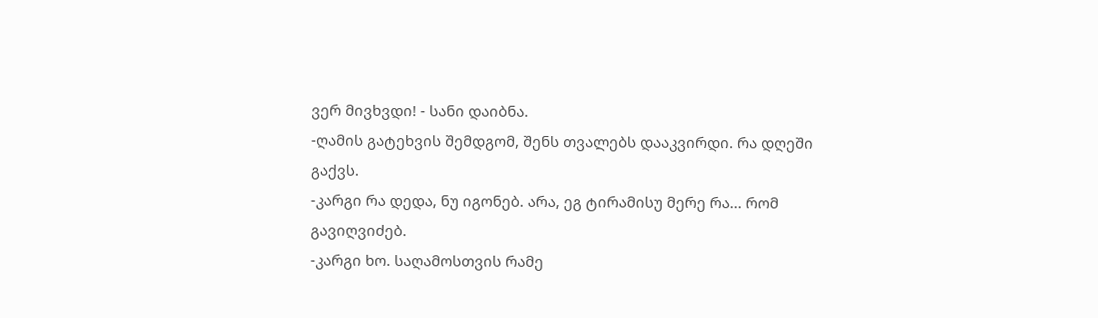ვერ მივხვდი! - სანი დაიბნა.
-ღამის გატეხვის შემდგომ, შენს თვალებს დააკვირდი. რა დღეში გაქვს.
-კარგი რა დედა, ნუ იგონებ. არა, ეგ ტირამისუ მერე რა... რომ გავიღვიძებ.
-კარგი ხო. საღამოსთვის რამე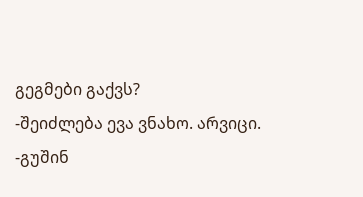გეგმები გაქვს?
-შეიძლება ევა ვნახო. არვიცი.
-გუშინ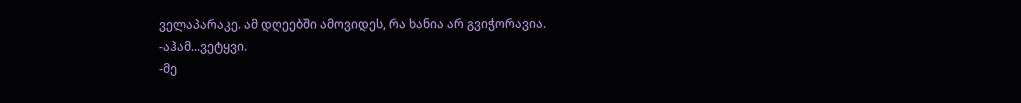ველაპარაკე. ამ დღეებში ამოვიდეს, რა ხანია არ გვიჭორავია.
-აჰამ...ვეტყვი.
-მე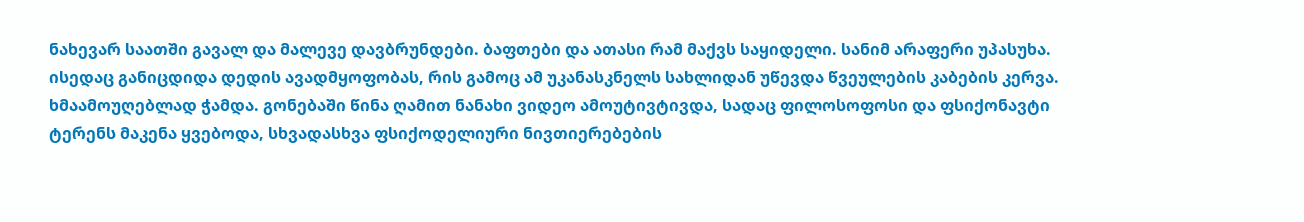ნახევარ საათში გავალ და მალევე დავბრუნდები. ბაფთები და ათასი რამ მაქვს საყიდელი. სანიმ არაფერი უპასუხა. ისედაც განიცდიდა დედის ავადმყოფობას, რის გამოც ამ უკანასკნელს სახლიდან უწევდა წვეულების კაბების კერვა. ხმაამოუღებლად ჭამდა. გონებაში წინა ღამით ნანახი ვიდეო ამოუტივტივდა, სადაც ფილოსოფოსი და ფსიქონავტი ტერენს მაკენა ყვებოდა, სხვადასხვა ფსიქოდელიური ნივთიერებების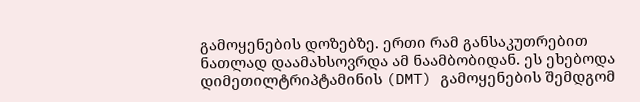გამოყენების დოზებზე. ერთი რამ განსაკუთრებით ნათლად დაამახსოვრდა ამ ნაამბობიდან. ეს ეხებოდა დიმეთილტრიპტამინის (DMT) გამოყენების შემდგომ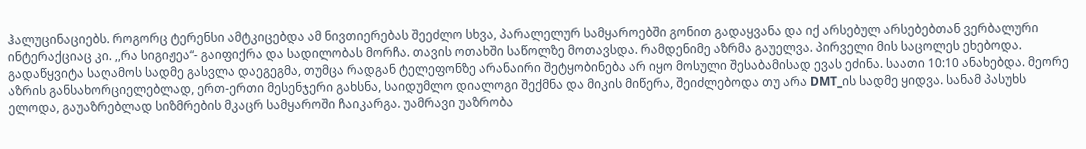ჰალუცინაციებს. როგორც ტერენსი ამტკიცებდა ამ ნივთიერებას შეეძლო სხვა, პარალელურ სამყაროებში გონით გადაყვანა და იქ არსებულ არსებებთან ვერბალური ინტერაქციაც კი. ,,რა სიგიჟეა“- გაიფიქრა და სადილობას მორჩა. თავის ოთახში საწოლზე მოთავსდა. რამდენიმე აზრმა გაუელვა. პირველი მის საცოლეს ეხებოდა. გადაწყვიტა საღამოს სადმე გასვლა დაეგეგმა, თუმცა რადგან ტელეფონზე არანაირი შეტყობინება არ იყო მოსული შესაბამისად ევას ეძინა. საათი 10:10 ანახებდა. მეორე აზრის განსახორციელებლად, ერთ-ერთი მესენჯერი გახსნა, საიდუმლო დიალოგი შექმნა და მიკის მიწერა, შეიძლებოდა თუ არა DMT_ის სადმე ყიდვა. სანამ პასუხს ელოდა, გაუაზრებლად სიზმრების მკაცრ სამყაროში ჩაიკარგა. უამრავი უაზრობა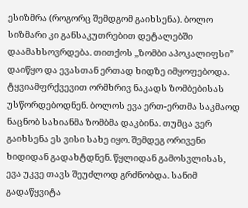ესიზმრა (როგორც შემდგომ გაიხსენა). ბოლო სიზმარი კი განსაკუთრებით დეტალებში დაამახსოვრდება. თითქოს ,,ზომბი აპოკალიფსი” დაიწყო და ევასთან ერთად ხიდზე იმყოფებოდა. ტყვიამფრქვევით ორმხრივ ნაკადს ზომბებისას უსწორდებოდნენ. ბოლოს ევა ერთ-ერთმა საკმაოდ ნაცნობ სახიანმა ზომბმა დაკბინა. თუმცა ვერ გაიხსენა ეს ვისი სახე იყო. შემდეგ ორივენი ხიდიდან გადახტდნენ. წყლიდან გამოსვლისას, ევა უკვე თავს შეუძლოდ გრძნობდა. სანიმ გადაწყვიტა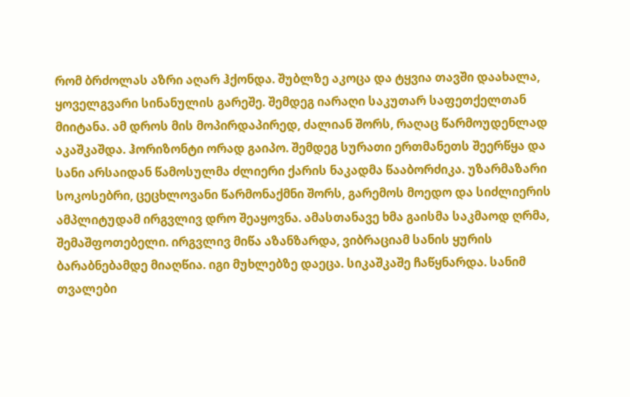რომ ბრძოლას აზრი აღარ ჰქონდა. შუბლზე აკოცა და ტყვია თავში დაახალა, ყოველგვარი სინანულის გარეშე. შემდეგ იარაღი საკუთარ საფეთქელთან მიიტანა. ამ დროს მის მოპირდაპირედ, ძალიან შორს, რაღაც წარმოუდენლად აკაშკაშდა. ჰორიზონტი ორად გაიპო. შემდეგ სურათი ერთმანეთს შეერწყა და სანი არსაიდან წამოსულმა ძლიერი ქარის ნაკადმა წააბორძიკა. უზარმაზარი სოკოსებრი, ცეცხლოვანი წარმონაქმნი შორს, გარემოს მოედო და სიძლიერის ამპლიტუდამ ირგვლივ დრო შეაყოვნა. ამასთანავე ხმა გაისმა საკმაოდ ღრმა, შემაშფოთებელი. ირგვლივ მიწა აზანზარდა, ვიბრაციამ სანის ყურის ბარაბნებამდე მიაღწია. იგი მუხლებზე დაეცა. სიკაშკაშე ჩაწყნარდა. სანიმ თვალები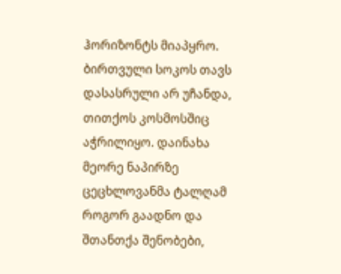ჰორიზონტს მიაპყრო. ბირთვული სოკოს თავს დასასრული არ უჩანდა, თითქოს კოსმოსშიც აჭრილიყო. დაინახა მეორე ნაპირზე ცეცხლოვანმა ტალღამ როგორ გაადნო და შთანთქა შენობები,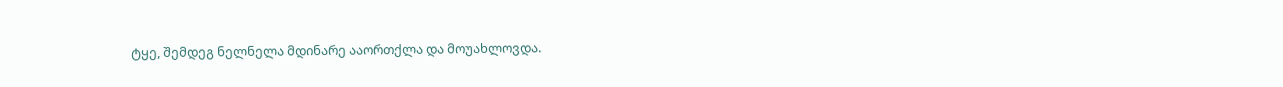ტყე, შემდეგ ნელნელა მდინარე ააორთქლა და მოუახლოვდა.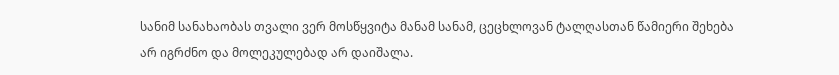სანიმ სანახაობას თვალი ვერ მოსწყვიტა მანამ სანამ, ცეცხლოვან ტალღასთან წამიერი შეხება არ იგრძნო და მოლეკულებად არ დაიშალა.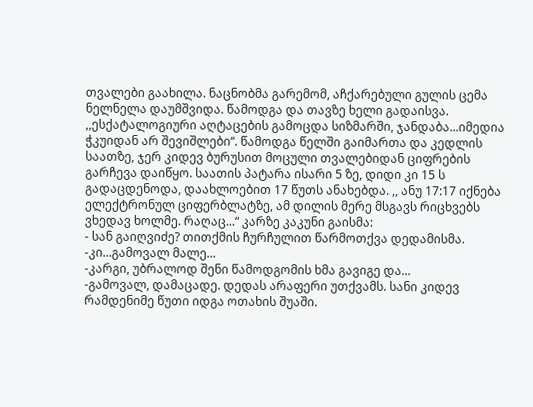თვალები გაახილა. ნაცნობმა გარემომ, აჩქარებული გულის ცემა ნელნელა დაუმშვიდა. წამოდგა და თავზე ხელი გადაისვა. ,,ესქატალოგიური აღტაცების გამოცდა სიზმარში, ჯანდაბა...იმედია ჭკუიდან არ შევიშლები“. წამოდგა წელში გაიმართა და კედლის საათზე, ჯერ კიდევ ბურუსით მოცული თვალებიდან ციფრების გარჩევა დაიწყო. საათის პატარა ისარი 5 ზე, დიდი კი 15 ს გადაცდენოდა, დაახლოებით 17 წუთს ანახებდა. ,, ანუ 17:17 იქნება ელექტრონულ ციფერბლატზე, ამ დილის მერე მსგავს რიცხვებს ვხედავ ხოლმე. რაღაც...“ კარზე კაკუნი გაისმა:
- სან გაიღვიძე? თითქმის ჩურჩულით წარმოთქვა დედამისმა.
-კი...გამოვალ მალე...
-კარგი, უბრალოდ შენი წამოდგომის ხმა გავიგე და...
-გამოვალ, დამაცადე. დედას არაფერი უთქვამს. სანი კიდევ რამდენიმე წუთი იდგა ოთახის შუაში.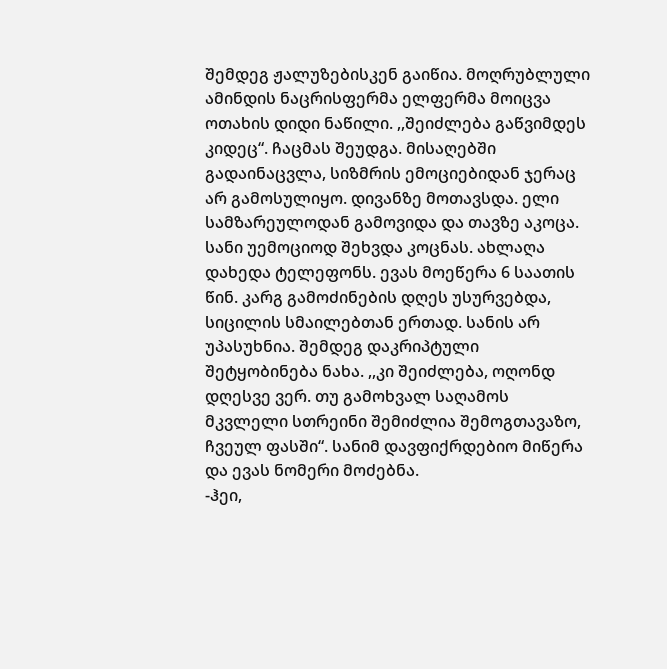შემდეგ ჟალუზებისკენ გაიწია. მოღრუბლული ამინდის ნაცრისფერმა ელფერმა მოიცვა ოთახის დიდი ნაწილი. ,,შეიძლება გაწვიმდეს კიდეც“. ჩაცმას შეუდგა. მისაღებში გადაინაცვლა, სიზმრის ემოციებიდან ჯერაც არ გამოსულიყო. დივანზე მოთავსდა. ელი სამზარეულოდან გამოვიდა და თავზე აკოცა. სანი უემოციოდ შეხვდა კოცნას. ახლაღა დახედა ტელეფონს. ევას მოეწერა 6 საათის წინ. კარგ გამოძინების დღეს უსურვებდა, სიცილის სმაილებთან ერთად. სანის არ უპასუხნია. შემდეგ დაკრიპტული შეტყობინება ნახა. ,,კი შეიძლება, ოღონდ დღესვე ვერ. თუ გამოხვალ საღამოს მკვლელი სთრეინი შემიძლია შემოგთავაზო, ჩვეულ ფასში“. სანიმ დავფიქრდებიო მიწერა და ევას ნომერი მოძებნა.
-ჰეი,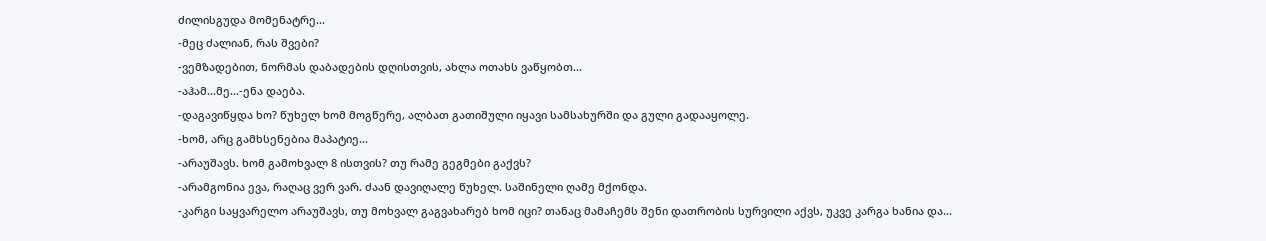ძილისგუდა მომენატრე...
-მეც ძალიან, რას შვები?
-ვემზადებით, ნორმას დაბადების დღისთვის, ახლა ოთახს ვაწყობთ...
-აჰამ...მე...-ენა დაება.
-დაგავიწყდა ხო? წუხელ ხომ მოგწერე, ალბათ გათიშული იყავი სამსახურში და გული გადააყოლე.
-ხომ, არც გამხსენებია მაპატიე...
-არაუშავს. ხომ გამოხვალ 8 ისთვის? თუ რამე გეგმები გაქვს?
-არამგონია ევა, რაღაც ვერ ვარ. ძაან დავიღალე წუხელ. საშინელი ღამე მქონდა.
-კარგი საყვარელო არაუშავს, თუ მოხვალ გაგვახარებ ხომ იცი? თანაც მამაჩემს შენი დათრობის სურვილი აქვს, უკვე კარგა ხანია და...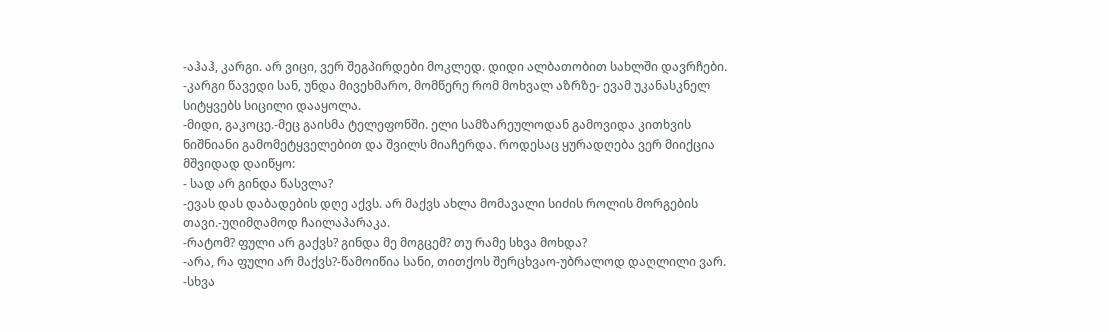-აჰაჰ, კარგი. არ ვიცი, ვერ შეგპირდები მოკლედ. დიდი ალბათობით სახლში დავრჩები.
-კარგი წავედი სან, უნდა მივეხმარო, მომწერე რომ მოხვალ აზრზე- ევამ უკანასკნელ სიტყვებს სიცილი დააყოლა.
-მიდი, გაკოცე.-მეც გაისმა ტელეფონში. ელი სამზარეულოდან გამოვიდა კითხვის ნიშნიანი გამომეტყველებით და შვილს მიაჩერდა. როდესაც ყურადღება ვერ მიიქცია მშვიდად დაიწყო:
- სად არ გინდა წასვლა?
-ევას დას დაბადების დღე აქვს. არ მაქვს ახლა მომავალი სიძის როლის მორგების თავი.-უღიმღამოდ ჩაილაპარაკა.
-რატომ? ფული არ გაქვს? გინდა მე მოგცემ? თუ რამე სხვა მოხდა?
-არა, რა ფული არ მაქვს?-წამოიწია სანი, თითქოს შერცხვაო-უბრალოდ დაღლილი ვარ.
-სხვა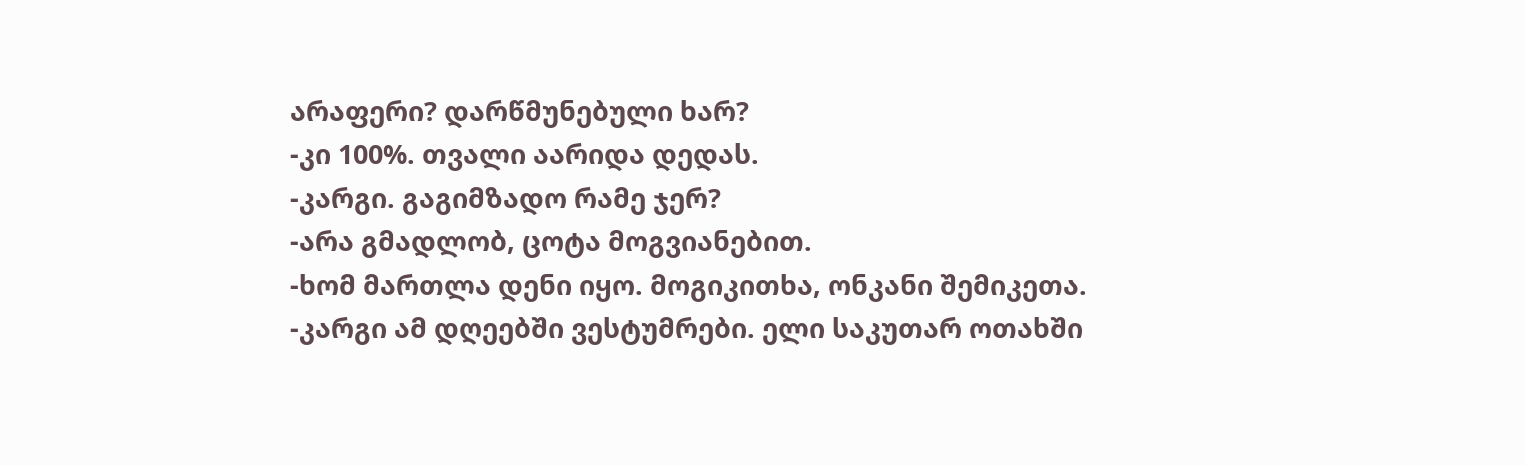არაფერი? დარწმუნებული ხარ?
-კი 100%. თვალი აარიდა დედას.
-კარგი. გაგიმზადო რამე ჯერ?
-არა გმადლობ, ცოტა მოგვიანებით.
-ხომ მართლა დენი იყო. მოგიკითხა, ონკანი შემიკეთა.
-კარგი ამ დღეებში ვესტუმრები. ელი საკუთარ ოთახში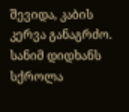შევიდა, კაბის კერვა განაგრძო.
სანიმ დიდხანს სქროლა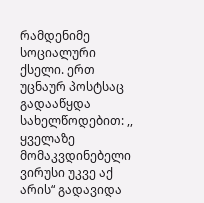რამდენიმე სოციალური ქსელი. ერთ უცნაურ პოსტსაც გადააწყდა სახელწოდებით: ,, ყველაზე მომაკვდინებელი ვირუსი უკვე აქ არის“ გადავიდა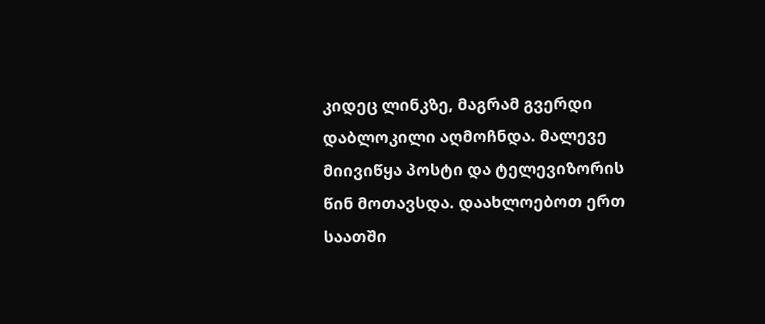კიდეც ლინკზე, მაგრამ გვერდი დაბლოკილი აღმოჩნდა. მალევე მიივიწყა პოსტი და ტელევიზორის წინ მოთავსდა. დაახლოებოთ ერთ საათში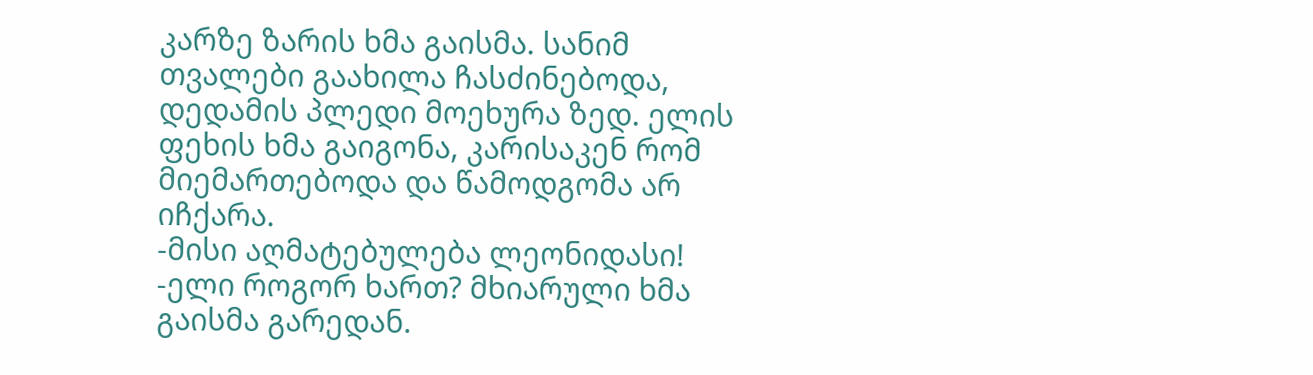კარზე ზარის ხმა გაისმა. სანიმ თვალები გაახილა ჩასძინებოდა, დედამის პლედი მოეხურა ზედ. ელის ფეხის ხმა გაიგონა, კარისაკენ რომ მიემართებოდა და წამოდგომა არ იჩქარა.
-მისი აღმატებულება ლეონიდასი!
-ელი როგორ ხართ? მხიარული ხმა გაისმა გარედან.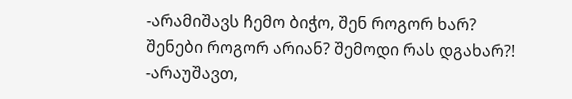-არამიშავს ჩემო ბიჭო, შენ როგორ ხარ? შენები როგორ არიან? შემოდი რას დგახარ?!
-არაუშავთ,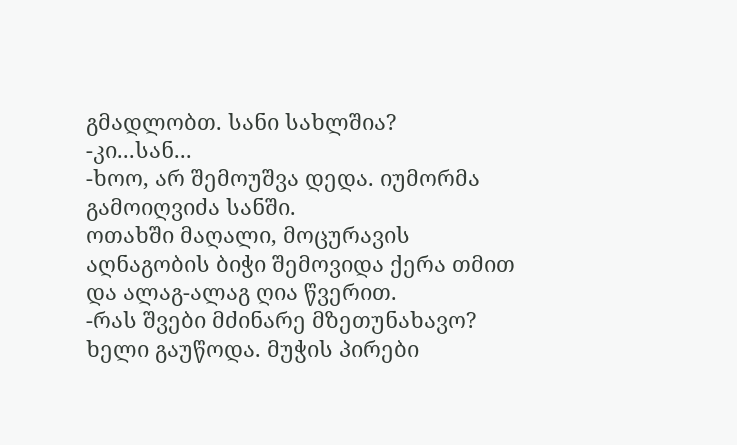გმადლობთ. სანი სახლშია?
-კი...სან...
-ხოო, არ შემოუშვა დედა. იუმორმა გამოიღვიძა სანში.
ოთახში მაღალი, მოცურავის აღნაგობის ბიჭი შემოვიდა ქერა თმით და ალაგ-ალაგ ღია წვერით.
-რას შვები მძინარე მზეთუნახავო? ხელი გაუწოდა. მუჭის პირები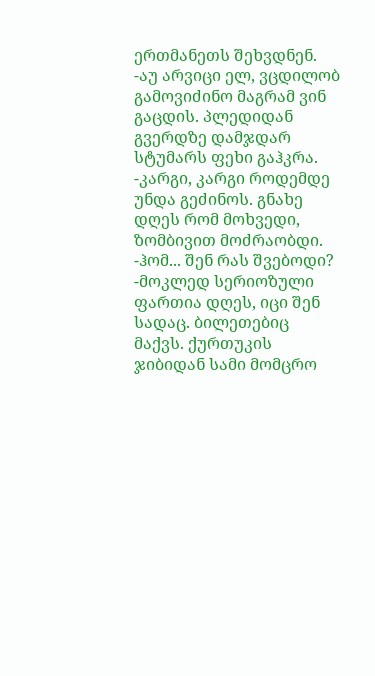ერთმანეთს შეხვდნენ.
-აუ არვიცი ელ, ვცდილობ გამოვიძინო მაგრამ ვინ გაცდის. პლედიდან გვერდზე დამჯდარ სტუმარს ფეხი გაჰკრა.
-კარგი, კარგი როდემდე უნდა გეძინოს. გნახე დღეს რომ მოხვედი, ზომბივით მოძრაობდი.
-ჰომ... შენ რას შვებოდი?
-მოკლედ სერიოზული ფართია დღეს, იცი შენ სადაც. ბილეთებიც მაქვს. ქურთუკის ჯიბიდან სამი მომცრო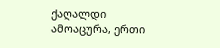ქაღალდი ამოაცურა, ერთი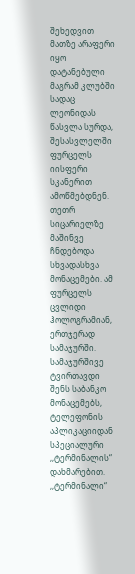შეხედვით მათზე არაფერი იყო დატანებული მაგრამ კლუბში სადაც ლეონიდას წასვლა სურდა, შესასვლელში ფურცელს იისფერი სკანერით ამოწმებდნენ. თეთრ სიცარიელზე მაშინვე ჩნდებოდა სხვადასხვა მონაცემები. ამ ფურცელს ცვლიდი ჰოლოგრამიან, ერთჯერად სამაჯურში. სამაჯურშივე ტვირთავდი შენს საბანკო მონაცემებს, ტელეფონის აპლიკაციიდან სპეციალური ,,ტერმინალის“ დახმარებით. ,,ტერმინალი“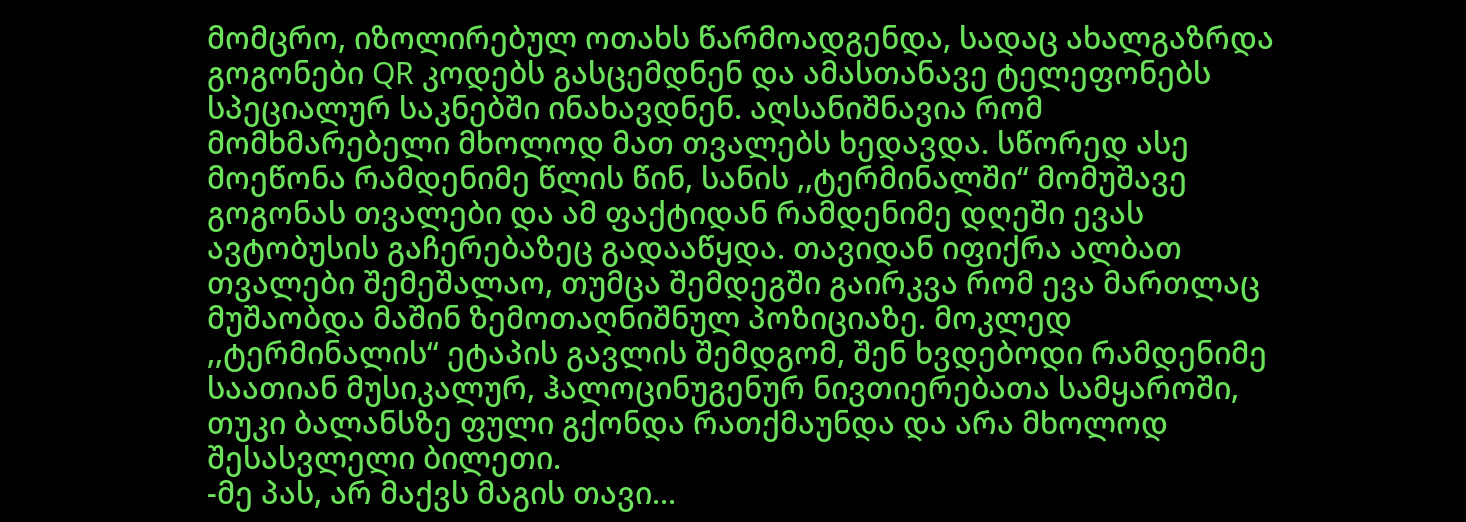მომცრო, იზოლირებულ ოთახს წარმოადგენდა, სადაც ახალგაზრდა გოგონები QR კოდებს გასცემდნენ და ამასთანავე ტელეფონებს სპეციალურ საკნებში ინახავდნენ. აღსანიშნავია რომ მომხმარებელი მხოლოდ მათ თვალებს ხედავდა. სწორედ ასე მოეწონა რამდენიმე წლის წინ, სანის ,,ტერმინალში“ მომუშავე გოგონას თვალები და ამ ფაქტიდან რამდენიმე დღეში ევას ავტობუსის გაჩერებაზეც გადააწყდა. თავიდან იფიქრა ალბათ თვალები შემეშალაო, თუმცა შემდეგში გაირკვა რომ ევა მართლაც მუშაობდა მაშინ ზემოთაღნიშნულ პოზიციაზე. მოკლედ ,,ტერმინალის“ ეტაპის გავლის შემდგომ, შენ ხვდებოდი რამდენიმე საათიან მუსიკალურ, ჰალოცინუგენურ ნივთიერებათა სამყაროში, თუკი ბალანსზე ფული გქონდა რათქმაუნდა და არა მხოლოდ შესასვლელი ბილეთი.
-მე პას, არ მაქვს მაგის თავი...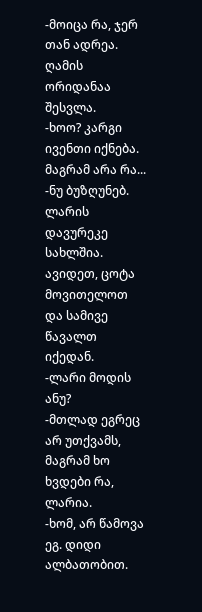-მოიცა რა, ჯერ თან ადრეა. ღამის ორიდანაა შესვლა.
-ხოო? კარგი ივენთი იქნება. მაგრამ არა რა...
-ნუ ბუზღუნებ. ლარის დავურეკე სახლშია. ავიდეთ, ცოტა მოვითელოთ და სამივე წავალთ იქედან.
-ლარი მოდის ანუ?
-მთლად ეგრეც არ უთქვამს, მაგრამ ხო ხვდები რა, ლარია.
-ხომ, არ წამოვა ეგ. დიდი ალბათობით.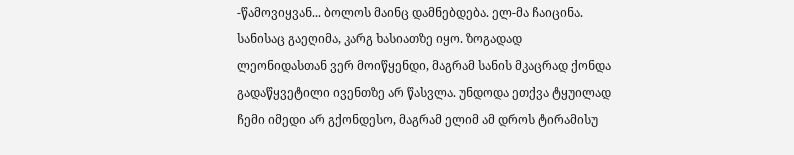-წამოვიყვან... ბოლოს მაინც დამნებდება. ელ-მა ჩაიცინა. სანისაც გაეღიმა, კარგ ხასიათზე იყო. ზოგადად ლეონიდასთან ვერ მოიწყენდი, მაგრამ სანის მკაცრად ქონდა გადაწყვეტილი ივენთზე არ წასვლა. უნდოდა ეთქვა ტყუილად ჩემი იმედი არ გქონდესო, მაგრამ ელიმ ამ დროს ტირამისუ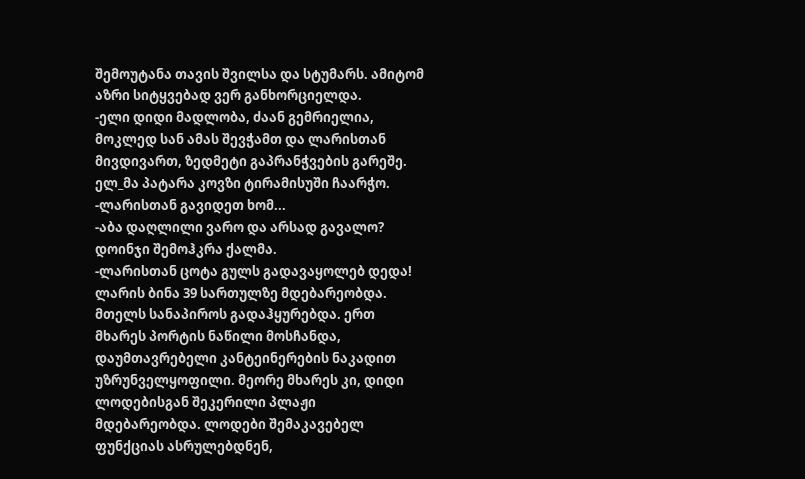შემოუტანა თავის შვილსა და სტუმარს. ამიტომ აზრი სიტყვებად ვერ განხორციელდა.
-ელი დიდი მადლობა, ძაან გემრიელია, მოკლედ სან ამას შევჭამთ და ლარისთან მივდივართ, ზედმეტი გაპრანჭვების გარეშე. ელ_მა პატარა კოვზი ტირამისუში ჩაარჭო.
-ლარისთან გავიდეთ ხომ...
-აბა დაღლილი ვარო და არსად გავალო? დოინჯი შემოჰკრა ქალმა.
-ლარისთან ცოტა გულს გადავაყოლებ დედა!
ლარის ბინა 39 სართულზე მდებარეობდა. მთელს სანაპიროს გადაჰყურებდა. ერთ მხარეს პორტის ნაწილი მოსჩანდა, დაუმთავრებელი კანტეინერების ნაკადით უზრუნველყოფილი. მეორე მხარეს კი, დიდი ლოდებისგან შეკერილი პლაჟი მდებარეობდა. ლოდები შემაკავებელ ფუნქციას ასრულებდნენ,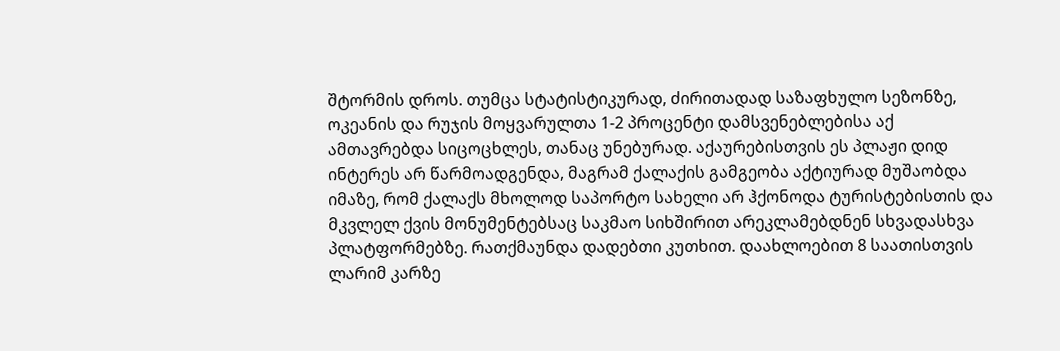შტორმის დროს. თუმცა სტატისტიკურად, ძირითადად საზაფხულო სეზონზე, ოკეანის და რუჯის მოყვარულთა 1-2 პროცენტი დამსვენებლებისა აქ ამთავრებდა სიცოცხლეს, თანაც უნებურად. აქაურებისთვის ეს პლაჟი დიდ ინტერეს არ წარმოადგენდა, მაგრამ ქალაქის გამგეობა აქტიურად მუშაობდა იმაზე, რომ ქალაქს მხოლოდ საპორტო სახელი არ ჰქონოდა ტურისტებისთის და მკვლელ ქვის მონუმენტებსაც საკმაო სიხშირით არეკლამებდნენ სხვადასხვა პლატფორმებზე. რათქმაუნდა დადებთი კუთხით. დაახლოებით 8 საათისთვის ლარიმ კარზე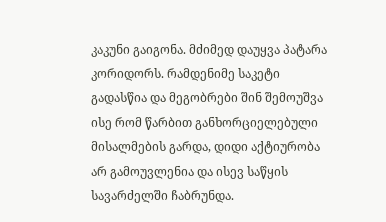კაკუნი გაიგონა. მძიმედ დაუყვა პატარა კორიდორს. რამდენიმე საკეტი გადასწია და მეგობრები შინ შემოუშვა ისე რომ წარბით განხორციელებული მისალმების გარდა, დიდი აქტიურობა არ გამოუვლენია და ისევ საწყის სავარძელში ჩაბრუნდა.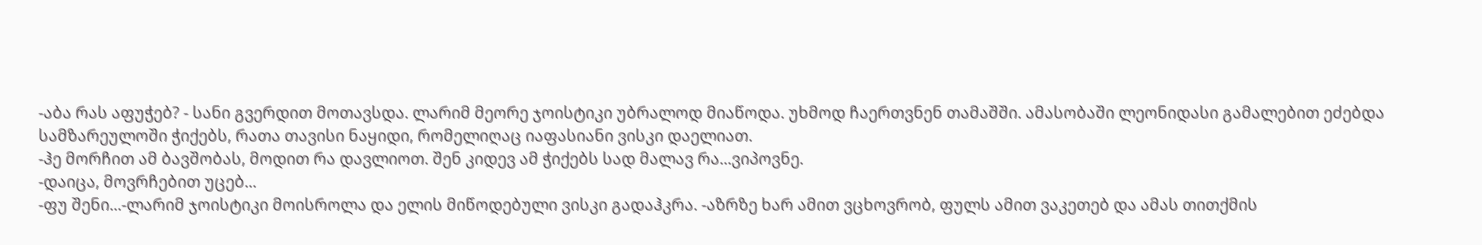-აბა რას აფუჭებ? - სანი გვერდით მოთავსდა. ლარიმ მეორე ჯოისტიკი უბრალოდ მიაწოდა. უხმოდ ჩაერთვნენ თამაშში. ამასობაში ლეონიდასი გამალებით ეძებდა სამზარეულოში ჭიქებს, რათა თავისი ნაყიდი, რომელიღაც იაფასიანი ვისკი დაელიათ.
-ჰე მორჩით ამ ბავშობას, მოდით რა დავლიოთ. შენ კიდევ ამ ჭიქებს სად მალავ რა...ვიპოვნე.
-დაიცა, მოვრჩებით უცებ...
-ფუ შენი...-ლარიმ ჯოისტიკი მოისროლა და ელის მიწოდებული ვისკი გადაჰკრა. -აზრზე ხარ ამით ვცხოვრობ, ფულს ამით ვაკეთებ და ამას თითქმის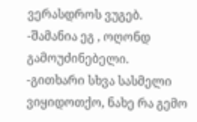ვერასდროს ვუგებ.
-შამანია ეგ , ოღონდ გამოუძინებელი.
-გითხარი სხვა სასმელი ვიყიდოთქო, ნახე რა გემო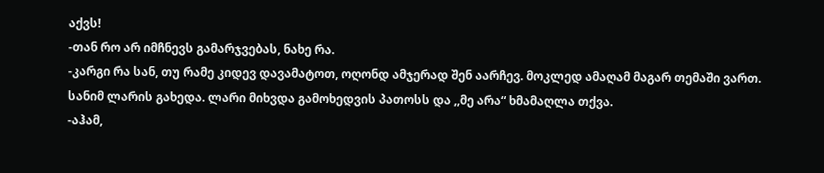აქვს!
-თან რო არ იმჩნევს გამარჯვებას, ნახე რა.
-კარგი რა სან, თუ რამე კიდევ დავამატოთ, ოღონდ ამჯერად შენ აარჩევ. მოკლედ ამაღამ მაგარ თემაში ვართ.
სანიმ ლარის გახედა. ლარი მიხვდა გამოხედვის პათოსს და ,,მე არა“ ხმამაღლა თქვა.
-აჰამ,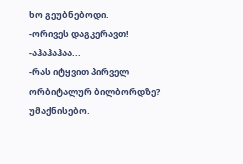ხო გეუბნებოდი.
-ორივეს დაგკერავთ!
-აჰაჰაჰაა...
-რას იტყვით პირველ ორბიტალურ ბილბორდზე? უმაქნისებო.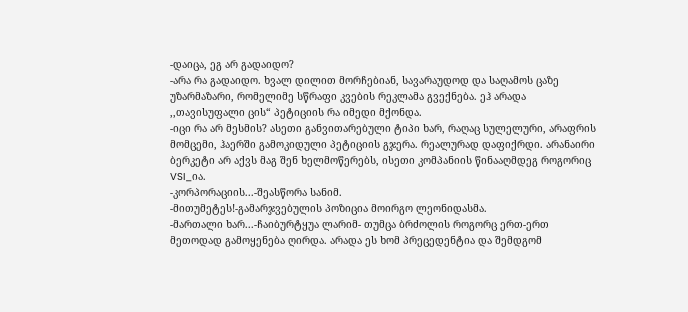-დაიცა, ეგ არ გადაიდო?
-არა რა გადაიდო. ხვალ დილით მორჩებიან, სავარაუდოდ და საღამოს ცაზე უზარმაზარი, რომელიმე სწრაფი კვების რეკლამა გვექნება. ეჰ არადა ,,თავისუფალი ცის“ პეტიციის რა იმედი მქონდა.
-იცი რა არ მესმის? ასეთი განვითარებული ტიპი ხარ, რაღაც სულელური, არაფრის მომცემი, ჰაერში გამოკიდული პეტიციის გჯერა. რეალურად დაფიქრდი. არანაირი ბერკეტი არ აქვს მაგ შენ ხელმოწერებს, ისეთი კომპანიის წინააღმდეგ როგორიც VSI_ია.
-კორპორაციის...-შეასწორა სანიმ.
-მითუმეტეს!-გამარჯვებულის პოზიცია მოირგო ლეონიდასმა.
-მართალი ხარ...-ჩაიბურტყუა ლარიმ- თუმცა ბრძოლის როგორც ერთ-ერთ მეთოდად გამოყენება ღირდა. არადა ეს ხომ პრეცედენტია და შემდგომ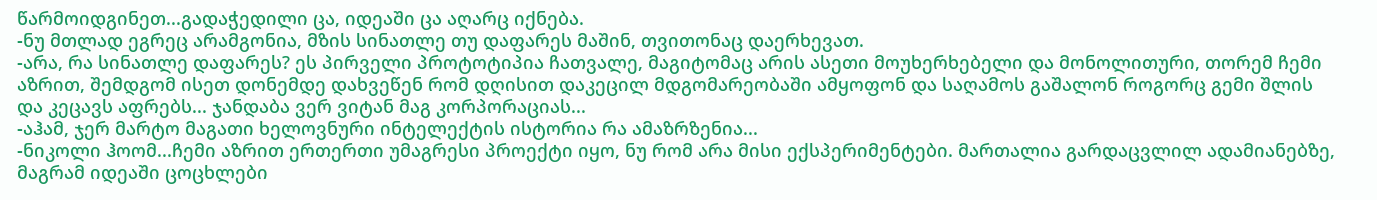წარმოიდგინეთ...გადაჭედილი ცა, იდეაში ცა აღარც იქნება.
-ნუ მთლად ეგრეც არამგონია, მზის სინათლე თუ დაფარეს მაშინ, თვითონაც დაერხევათ.
-არა, რა სინათლე დაფარეს? ეს პირველი პროტოტიპია ჩათვალე, მაგიტომაც არის ასეთი მოუხერხებელი და მონოლითური, თორემ ჩემი აზრით, შემდგომ ისეთ დონემდე დახვეწენ რომ დღისით დაკეცილ მდგომარეობაში ამყოფონ და საღამოს გაშალონ როგორც გემი შლის და კეცავს აფრებს... ჯანდაბა ვერ ვიტან მაგ კორპორაციას...
-აჰამ, ჯერ მარტო მაგათი ხელოვნური ინტელექტის ისტორია რა ამაზრზენია...
-ნიკოლი ჰოომ...ჩემი აზრით ერთერთი უმაგრესი პროექტი იყო, ნუ რომ არა მისი ექსპერიმენტები. მართალია გარდაცვლილ ადამიანებზე, მაგრამ იდეაში ცოცხლები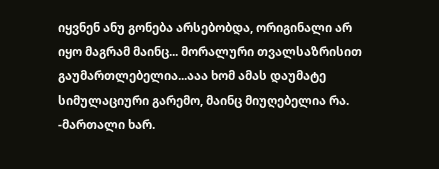იყვნენ ანუ გონება არსებობდა, ორიგინალი არ იყო მაგრამ მაინც... მორალური თვალსაზრისით გაუმართლებელია...ააა ხომ ამას დაუმატე სიმულაციური გარემო, მაინც მიუღებელია რა.
-მართალი ხარ.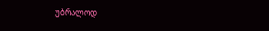უბრალოდ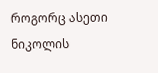როგორც ასეთი ნიკოლის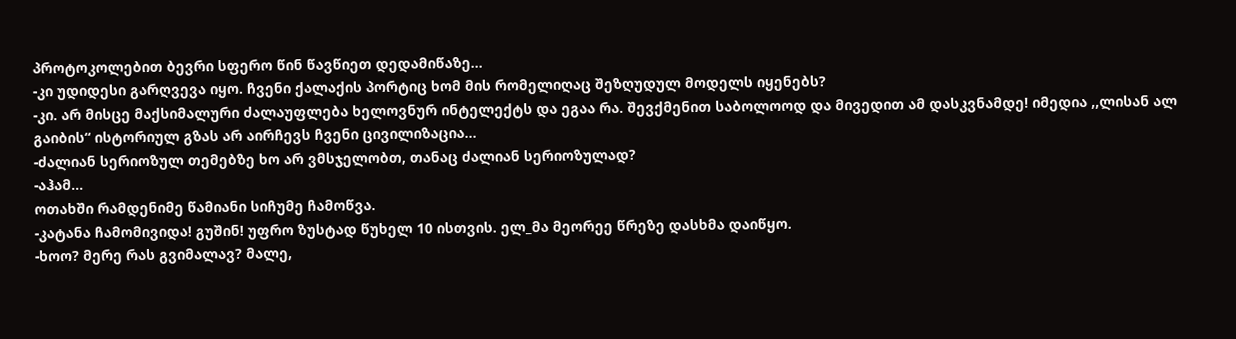პროტოკოლებით ბევრი სფერო წინ წავწიეთ დედამიწაზე...
-კი უდიდესი გარღვევა იყო. ჩვენი ქალაქის პორტიც ხომ მის რომელიღაც შეზღუდულ მოდელს იყენებს?
-კი. არ მისცე მაქსიმალური ძალაუფლება ხელოვნურ ინტელექტს და ეგაა რა. შევქმენით საბოლოოდ და მივედით ამ დასკვნამდე! იმედია ,,ლისან ალ გაიბის“ ისტორიულ გზას არ აირჩევს ჩვენი ცივილიზაცია...
-ძალიან სერიოზულ თემებზე ხო არ ვმსჯელობთ, თანაც ძალიან სერიოზულად?
-აჰამ...
ოთახში რამდენიმე წამიანი სიჩუმე ჩამოწვა.
-კატანა ჩამომივიდა! გუშინ! უფრო ზუსტად წუხელ 10 ისთვის. ელ_მა მეორეე წრეზე დასხმა დაიწყო.
-ხოო? მერე რას გვიმალავ? მალე,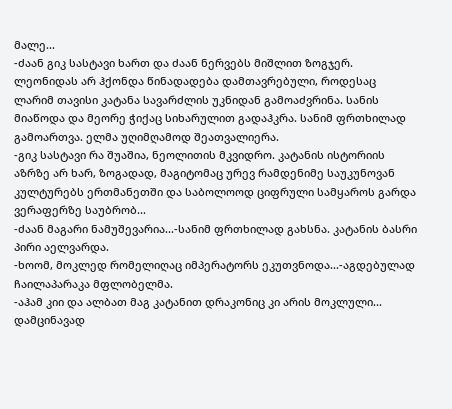მალე...
-ძაან გიკ სასტავი ხართ და ძაან ნერვებს მიშლით ზოგჯერ. ლეონიდას არ ჰქონდა წინადადება დამთავრებული, როდესაც ლარიმ თავისი კატანა სავარძლის უკნიდან გამოაძვრინა. სანის მიაწოდა და მეორე ჭიქაც სიხარულით გადაჰკრა. სანიმ ფრთხილად გამოართვა. ელმა უღიმღამოდ შეათვალიერა.
-გიკ სასტავი რა შუაშია, ნეოლითის მკვიდრო. კატანის ისტორიის აზრზე არ ხარ, ზოგადად, მაგიტომაც ურევ რამდენიმე საუკუნოვან კულტურებს ერთმანეთში და საბოლოოდ ციფრული სამყაროს გარდა ვერაფერზე საუბრობ...
-ძაან მაგარი ნამუშევარია...-სანიმ ფრთხილად გახსნა. კატანის ბასრი პირი აელვარდა.
-ხოომ, მოკლედ რომელიღაც იმპერატორს ეკუთვნოდა...-აგდებულად ჩაილაპარაკა მფლობელმა.
-აჰამ კიი და ალბათ მაგ კატანით დრაკონიც კი არის მოკლული... დამცინავად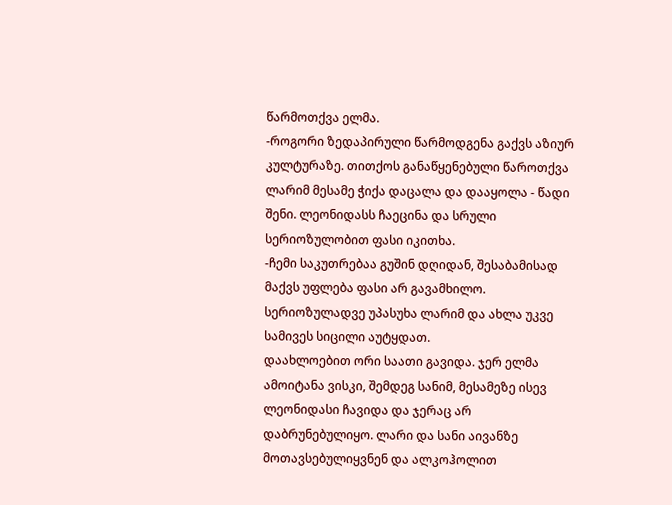წარმოთქვა ელმა.
-როგორი ზედაპირული წარმოდგენა გაქვს აზიურ კულტურაზე. თითქოს განაწყენებული წაროთქვა ლარიმ მესამე ჭიქა დაცალა და დააყოლა - წადი შენი. ლეონიდასს ჩაეცინა და სრული სერიოზულობით ფასი იკითხა.
-ჩემი საკუთრებაა გუშინ დღიდან, შესაბამისად მაქვს უფლება ფასი არ გავამხილო. სერიოზულადვე უპასუხა ლარიმ და ახლა უკვე სამივეს სიცილი აუტყდათ.
დაახლოებით ორი საათი გავიდა. ჯერ ელმა ამოიტანა ვისკი, შემდეგ სანიმ, მესამეზე ისევ ლეონიდასი ჩავიდა და ჯერაც არ დაბრუნებულიყო. ლარი და სანი აივანზე მოთავსებულიყვნენ და ალკოჰოლით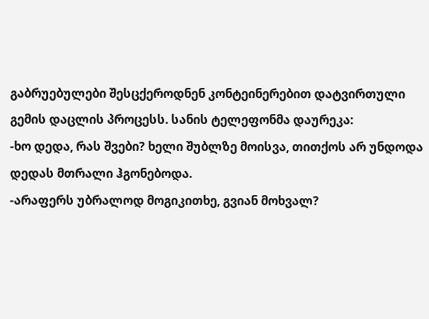გაბრუებულები შესცქეროდნენ კონტეინერებით დატვირთული გემის დაცლის პროცესს. სანის ტელეფონმა დაურეკა:
-ხო დედა, რას შვები? ხელი შუბლზე მოისვა, თითქოს არ უნდოდა დედას მთრალი ჰგონებოდა.
-არაფერს უბრალოდ მოგიკითხე, გვიან მოხვალ?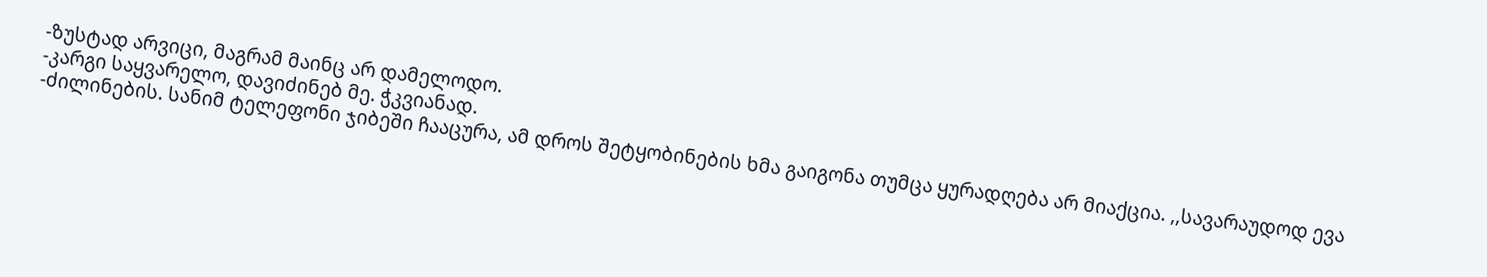-ზუსტად არვიცი, მაგრამ მაინც არ დამელოდო.
-კარგი საყვარელო, დავიძინებ მე. ჭკვიანად.
-ძილინების. სანიმ ტელეფონი ჯიბეში ჩააცურა, ამ დროს შეტყობინების ხმა გაიგონა თუმცა ყურადღება არ მიაქცია. ,,სავარაუდოდ ევა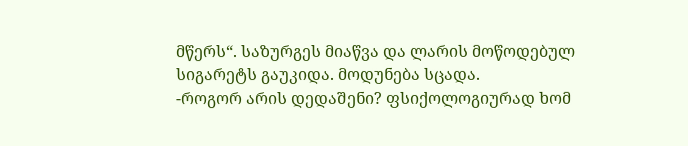მწერს“. საზურგეს მიაწვა და ლარის მოწოდებულ სიგარეტს გაუკიდა. მოდუნება სცადა.
-როგორ არის დედაშენი? ფსიქოლოგიურად ხომ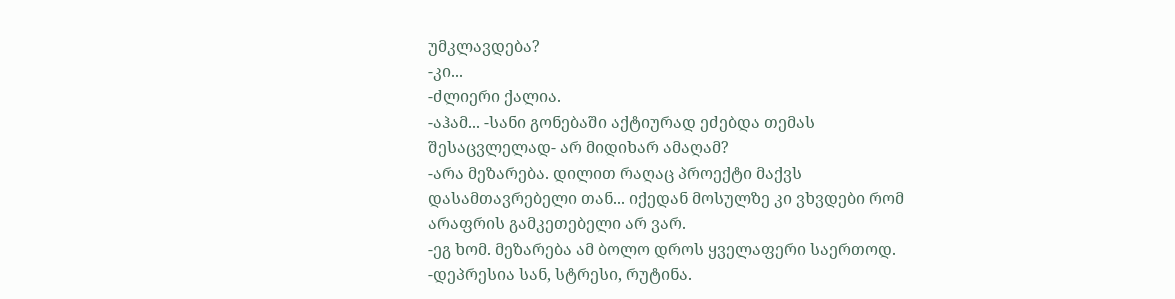უმკლავდება?
-კი...
-ძლიერი ქალია.
-აჰამ... -სანი გონებაში აქტიურად ეძებდა თემას შესაცვლელად- არ მიდიხარ ამაღამ?
-არა მეზარება. დილით რაღაც პროექტი მაქვს დასამთავრებელი თან... იქედან მოსულზე კი ვხვდები რომ არაფრის გამკეთებელი არ ვარ.
-ეგ ხომ. მეზარება ამ ბოლო დროს ყველაფერი საერთოდ.
-დეპრესია სან, სტრესი, რუტინა.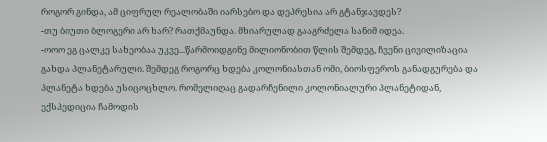როგორ გინდა, ამ ციფრულ რეალობაში იარსებო და დეპრესია არ გტანჯავდეს?
-თუ ბიუთი ბლოგერი არ ხარ? რათქმაუნდა. მხიარულად გააგრძელა სანიმ იდეა.
-ოოო ეგ ცალკე სახეობაა უკვე...წარმოიდგინე მილიონობით წლის შემდეგ, ჩვენი ცივილიზაცია გახდა პლანეტარული. შემდეგ როგორც ხდება კოლონიასთან ომი, ბიოსფეროს განადგურება და პლანეტა ხდება უსიცოცხლო. რომელიღაც გადარჩენილი კოლონიალური პლანეტიდან, ექსპედიცია ჩამოდის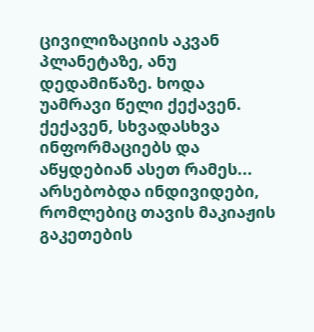ცივილიზაციის აკვან პლანეტაზე, ანუ დედამიწაზე. ხოდა უამრავი წელი ქექავენ. ქექავენ, სხვადასხვა ინფორმაციებს და აწყდებიან ასეთ რამეს... არსებობდა ინდივიდები, რომლებიც თავის მაკიაჟის გაკეთების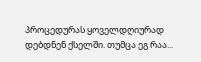პროცედურას ყოველდღიურად დებდნენ ქსელში. თუმცა ეგ რაა...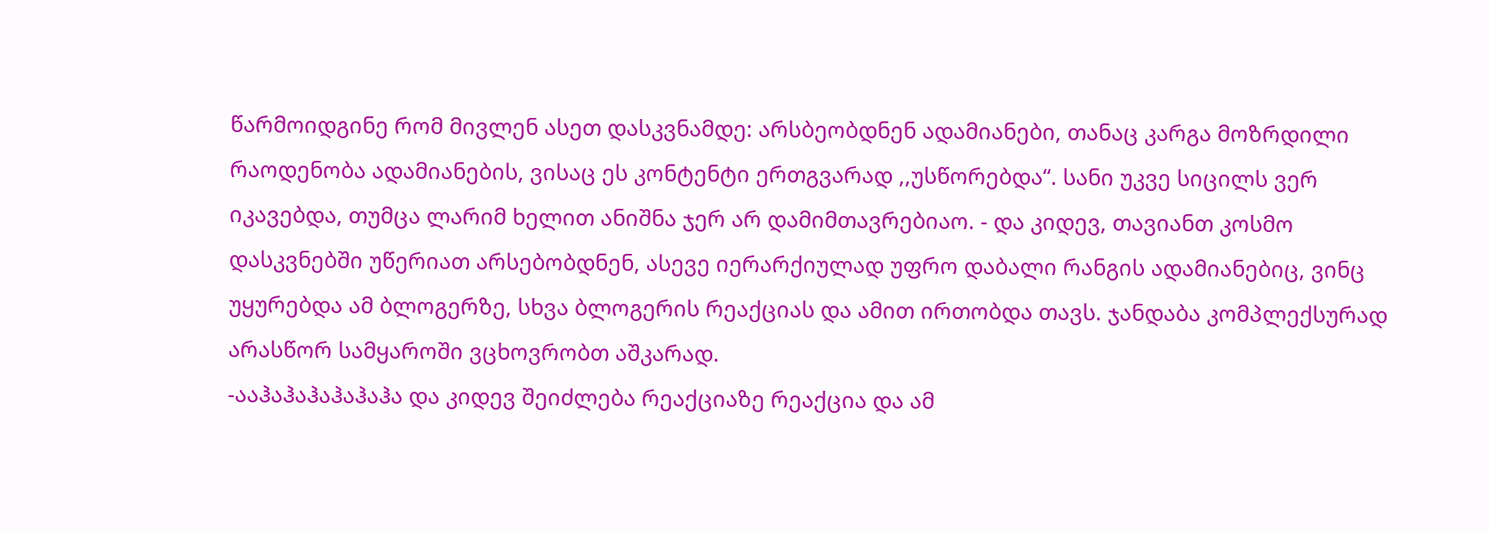წარმოიდგინე რომ მივლენ ასეთ დასკვნამდე: არსბეობდნენ ადამიანები, თანაც კარგა მოზრდილი რაოდენობა ადამიანების, ვისაც ეს კონტენტი ერთგვარად ,,უსწორებდა“. სანი უკვე სიცილს ვერ იკავებდა, თუმცა ლარიმ ხელით ანიშნა ჯერ არ დამიმთავრებიაო. - და კიდევ, თავიანთ კოსმო დასკვნებში უწერიათ არსებობდნენ, ასევე იერარქიულად უფრო დაბალი რანგის ადამიანებიც, ვინც უყურებდა ამ ბლოგერზე, სხვა ბლოგერის რეაქციას და ამით ირთობდა თავს. ჯანდაბა კომპლექსურად არასწორ სამყაროში ვცხოვრობთ აშკარად.
-ააჰაჰაჰაჰაჰაჰა და კიდევ შეიძლება რეაქციაზე რეაქცია და ამ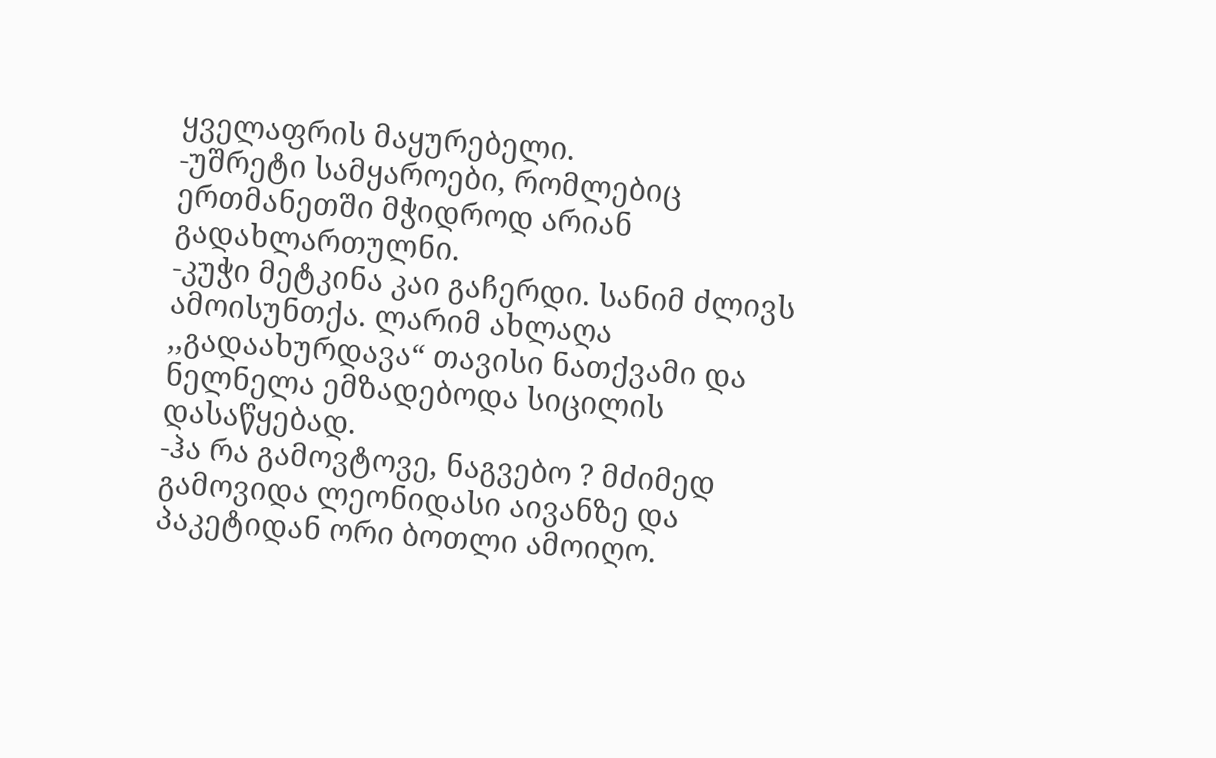ყველაფრის მაყურებელი.
-უშრეტი სამყაროები, რომლებიც ერთმანეთში მჭიდროდ არიან გადახლართულნი.
-კუჭი მეტკინა კაი გაჩერდი. სანიმ ძლივს ამოისუნთქა. ლარიმ ახლაღა ,,გადაახურდავა“ თავისი ნათქვამი და ნელნელა ემზადებოდა სიცილის დასაწყებად.
-ჰა რა გამოვტოვე, ნაგვებო ? მძიმედ გამოვიდა ლეონიდასი აივანზე და პაკეტიდან ორი ბოთლი ამოიღო.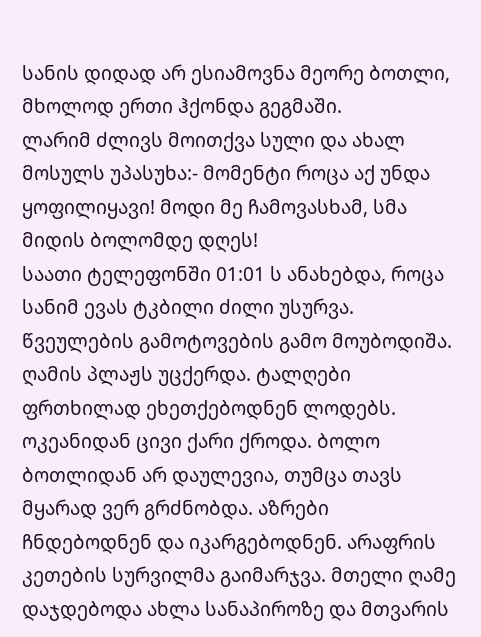სანის დიდად არ ესიამოვნა მეორე ბოთლი, მხოლოდ ერთი ჰქონდა გეგმაში.
ლარიმ ძლივს მოითქვა სული და ახალ მოსულს უპასუხა:- მომენტი როცა აქ უნდა ყოფილიყავი! მოდი მე ჩამოვასხამ, სმა მიდის ბოლომდე დღეს!
საათი ტელეფონში 01:01 ს ანახებდა, როცა სანიმ ევას ტკბილი ძილი უსურვა. წვეულების გამოტოვების გამო მოუბოდიშა. ღამის პლაჟს უცქერდა. ტალღები ფრთხილად ეხეთქებოდნენ ლოდებს. ოკეანიდან ცივი ქარი ქროდა. ბოლო ბოთლიდან არ დაულევია, თუმცა თავს მყარად ვერ გრძნობდა. აზრები ჩნდებოდნენ და იკარგებოდნენ. არაფრის კეთების სურვილმა გაიმარჯვა. მთელი ღამე დაჯდებოდა ახლა სანაპიროზე და მთვარის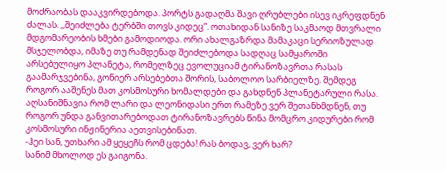მოძრაობას დააკვირდებოდა. პორტს გადაღმა შავი ღრუბლები ისევ იკრეფდნენ ძალას. ,,შეიძლება ტერბში თოვს კიდეც“. ოთახიდან სანიზე საკმაოდ მთვრალი მდგომარეობის ხმები გამოდიოდა. ორი ახალგაზრდა მამაკაცი სერიოზულად მსჯელობდა, იმაზე თუ რამდენად შეიძლებოდა სადღაც სამყაროში არსებულიყო პლანეტა, რომელზეც ევოლუციამ ტირანოზავრთა რასას გაამარჯვებინა, გონიერ არსებებთა შორის, საბოლოო სარბიელზე. შემდეგ როგორ ააშენეს მათ კოსმოსური ხომალდები და გახდნენ პლანეტარული რასა. აღსანიშნავია რომ ლარი და ლეონიდასი ერთ რამეზე ვერ შეთანხმდნენ, თუ როგორ უნდა განვითარებოდათ ტირანოზავრებს წინა მომცრო კიდურები რომ კოსმოსური ინჟინერია აეთვისებინათ.
-ჰეი სან, უთხარი ამ ყეყეჩს რომ ცდება! რას ბოდავ, ვერ ხარ?
სანიმ მხოლოდ ეს გაიგონა.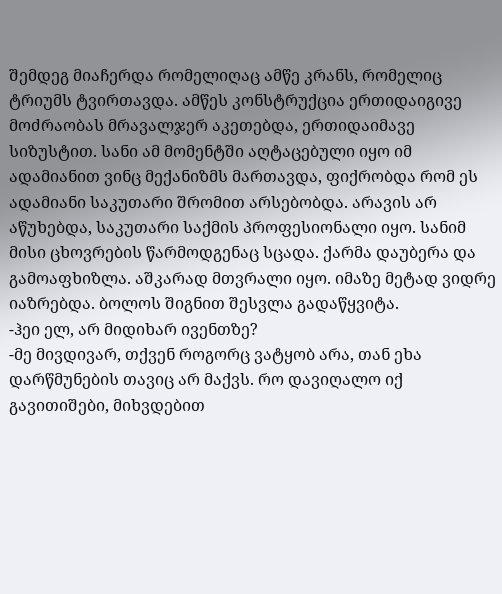შემდეგ მიაჩერდა რომელიღაც ამწე კრანს, რომელიც ტრიუმს ტვირთავდა. ამწეს კონსტრუქცია ერთიდაიგივე მოძრაობას მრავალჯერ აკეთებდა, ერთიდაიმავე სიზუსტით. სანი ამ მომენტში აღტაცებული იყო იმ ადამიანით ვინც მექანიზმს მართავდა, ფიქრობდა რომ ეს ადამიანი საკუთარი შრომით არსებობდა. არავის არ აწუხებდა, საკუთარი საქმის პროფესიონალი იყო. სანიმ მისი ცხოვრების წარმოდგენაც სცადა. ქარმა დაუბერა და გამოაფხიზლა. აშკარად მთვრალი იყო. იმაზე მეტად ვიდრე იაზრებდა. ბოლოს შიგნით შესვლა გადაწყვიტა.
-ჰეი ელ, არ მიდიხარ ივენთზე?
-მე მივდივარ, თქვენ როგორც ვატყობ არა, თან ეხა დარწმუნების თავიც არ მაქვს. რო დავიღალო იქ გავითიშები, მიხვდებით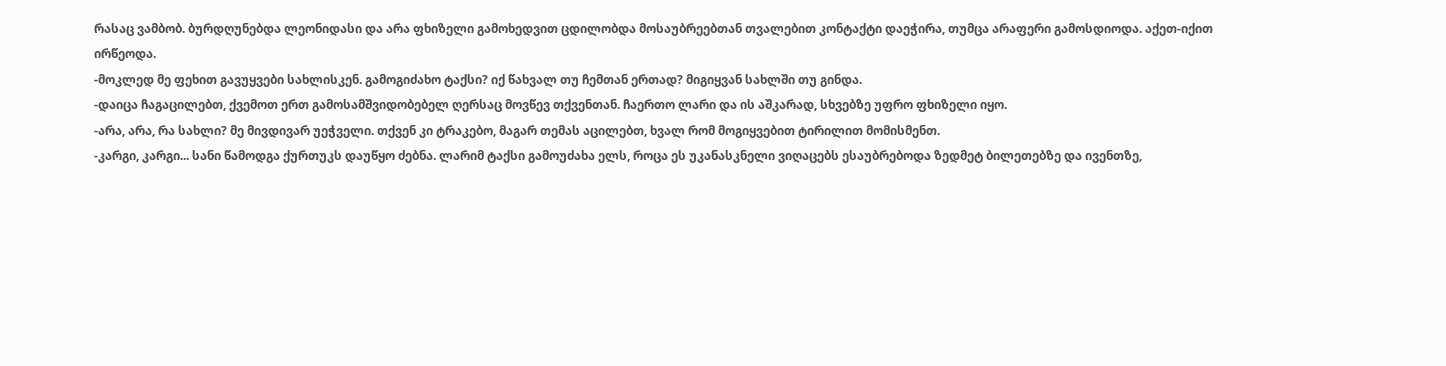რასაც ვამბობ. ბურდღუნებდა ლეონიდასი და არა ფხიზელი გამოხედვით ცდილობდა მოსაუბრეებთან თვალებით კონტაქტი დაეჭირა, თუმცა არაფერი გამოსდიოდა. აქეთ-იქით ირწეოდა.
-მოკლედ მე ფეხით გავუყვები სახლისკენ. გამოგიძახო ტაქსი? იქ წახვალ თუ ჩემთან ერთად? მიგიყვან სახლში თუ გინდა.
-დაიცა ჩაგაცილებთ, ქვემოთ ერთ გამოსამშვიდობებელ ღერსაც მოვწევ თქვენთან. ჩაერთო ლარი და ის აშკარად, სხვებზე უფრო ფხიზელი იყო.
-არა, არა, რა სახლი? მე მივდივარ უეჭველი. თქვენ კი ტრაკებო, მაგარ თემას აცილებთ, ხვალ რომ მოგიყვებით ტირილით მომისმენთ.
-კარგი, კარგი... სანი წამოდგა ქურთუკს დაუწყო ძებნა. ლარიმ ტაქსი გამოუძახა ელს, როცა ეს უკანასკნელი ვიღაცებს ესაუბრებოდა ზედმეტ ბილეთებზე და ივენთზე,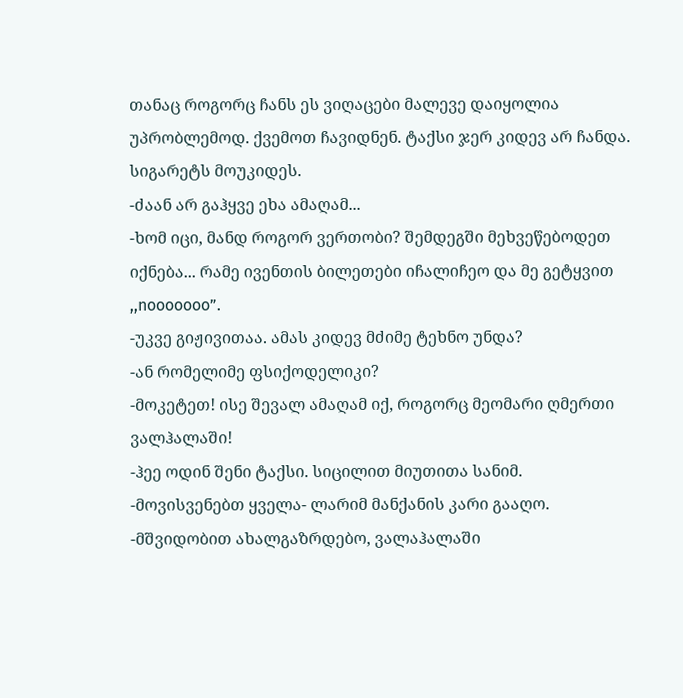თანაც როგორც ჩანს ეს ვიღაცები მალევე დაიყოლია უპრობლემოდ. ქვემოთ ჩავიდნენ. ტაქსი ჯერ კიდევ არ ჩანდა. სიგარეტს მოუკიდეს.
-ძაან არ გაჰყვე ეხა ამაღამ...
-ხომ იცი, მანდ როგორ ვერთობი? შემდეგში მეხვეწებოდეთ იქნება... რამე ივენთის ბილეთები იჩალიჩეო და მე გეტყვით ,,nooooooo”.
-უკვე გიჟივითაა. ამას კიდევ მძიმე ტეხნო უნდა?
-ან რომელიმე ფსიქოდელიკი?
-მოკეტეთ! ისე შევალ ამაღამ იქ, როგორც მეომარი ღმერთი ვალჰალაში!
-ჰეე ოდინ შენი ტაქსი. სიცილით მიუთითა სანიმ.
-მოვისვენებთ ყველა- ლარიმ მანქანის კარი გააღო.
-მშვიდობით ახალგაზრდებო, ვალაჰალაში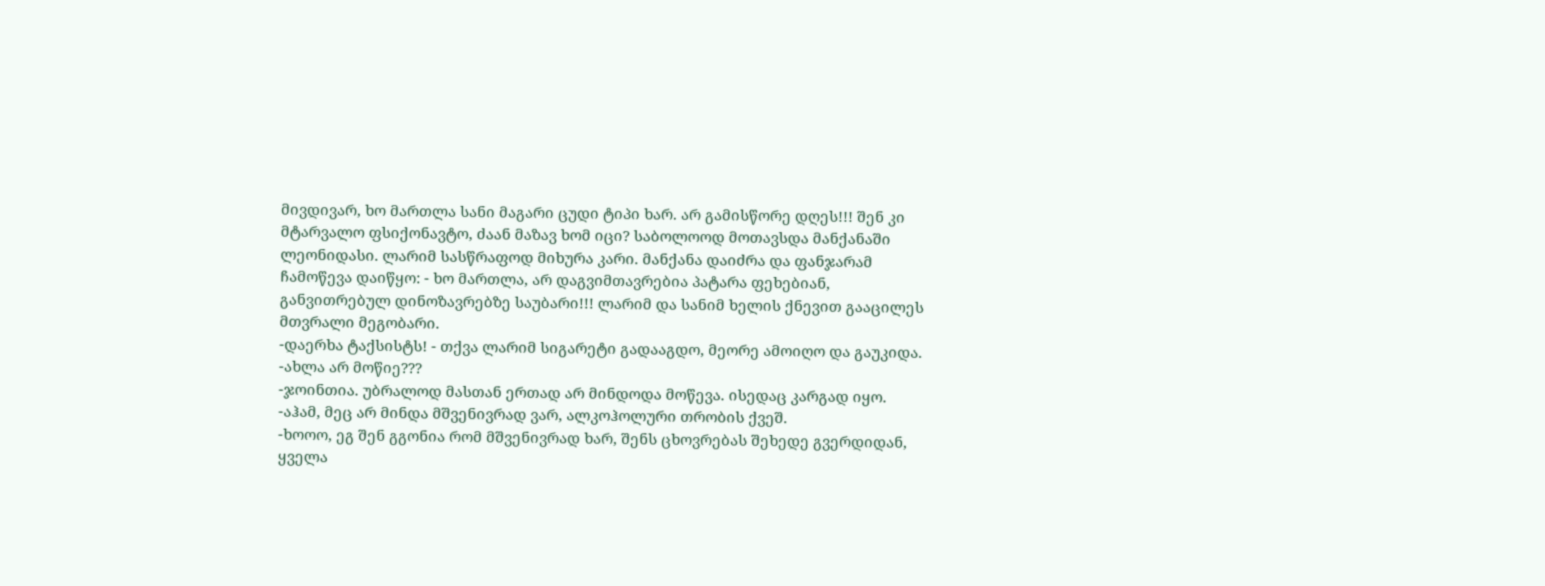მივდივარ, ხო მართლა სანი მაგარი ცუდი ტიპი ხარ. არ გამისწორე დღეს!!! შენ კი მტარვალო ფსიქონავტო, ძაან მაზავ ხომ იცი? საბოლოოდ მოთავსდა მანქანაში ლეონიდასი. ლარიმ სასწრაფოდ მიხურა კარი. მანქანა დაიძრა და ფანჯარამ ჩამოწევა დაიწყო: - ხო მართლა, არ დაგვიმთავრებია პატარა ფეხებიან, განვითრებულ დინოზავრებზე საუბარი!!! ლარიმ და სანიმ ხელის ქნევით გააცილეს მთვრალი მეგობარი.
-დაერხა ტაქსისტს! - თქვა ლარიმ სიგარეტი გადააგდო, მეორე ამოიღო და გაუკიდა.
-ახლა არ მოწიე???
-ჯოინთია. უბრალოდ მასთან ერთად არ მინდოდა მოწევა. ისედაც კარგად იყო.
-აჰამ, მეც არ მინდა მშვენივრად ვარ, ალკოჰოლური თრობის ქვეშ.
-ხოოო, ეგ შენ გგონია რომ მშვენივრად ხარ, შენს ცხოვრებას შეხედე გვერდიდან, ყველა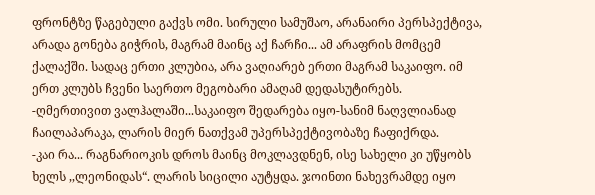ფრონტზე წაგებული გაქვს ომი. სირული სამუშაო, არანაირი პერსპექტივა, არადა გონება გიჭრის, მაგრამ მაინც აქ ჩარჩი... ამ არაფრის მომცემ ქალაქში. სადაც ერთი კლუბია, არა ვაღიარებ ერთი მაგრამ საკაიფო. იმ ერთ კლუბს ჩვენი საერთო მეგობარი ამაღამ დედასუტირებს.
-ღმერთივით ვალჰალაში...საკაიფო შედარება იყო-სანიმ ნაღვლიანად ჩაილაპარაკა, ლარის მიერ ნათქვამ უპერსპექტივობაზე ჩაფიქრდა.
-კაი რა... რაგნარიოკის დროს მაინც მოკლავდნენ, ისე სახელი კი უწყობს ხელს ,,ლეონიდას“. ლარის სიცილი აუტყდა. ჯოინთი ნახევრამდე იყო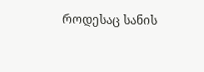როდესაც სანის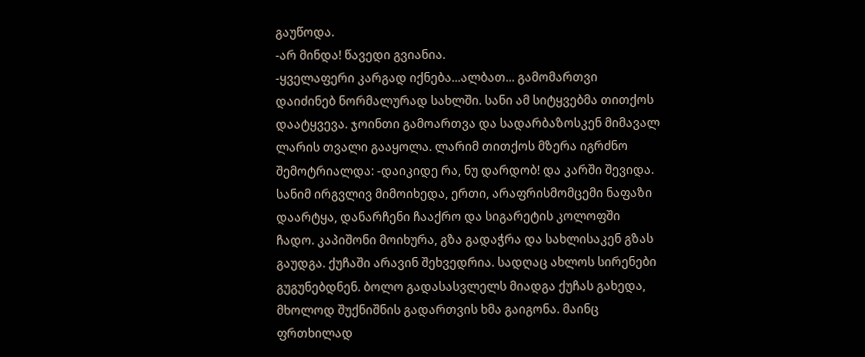გაუწოდა.
-არ მინდა! წავედი გვიანია.
-ყველაფერი კარგად იქნება...ალბათ... გამომართვი დაიძინებ ნორმალურად სახლში. სანი ამ სიტყვებმა თითქოს დაატყვევა. ჯოინთი გამოართვა და სადარბაზოსკენ მიმავალ ლარის თვალი გააყოლა. ლარიმ თითქოს მზერა იგრძნო შემოტრიალდა: -დაიკიდე რა, ნუ დარდობ! და კარში შევიდა. სანიმ ირგვლივ მიმოიხედა, ერთი, არაფრისმომცემი ნაფაზი დაარტყა, დანარჩენი ჩააქრო და სიგარეტის კოლოფში ჩადო. კაპიშონი მოიხურა, გზა გადაჭრა და სახლისაკენ გზას გაუდგა. ქუჩაში არავინ შეხვედრია. სადღაც ახლოს სირენები გუგუნებდნენ. ბოლო გადასასვლელს მიადგა ქუჩას გახედა, მხოლოდ შუქნიშნის გადართვის ხმა გაიგონა. მაინც ფრთხილად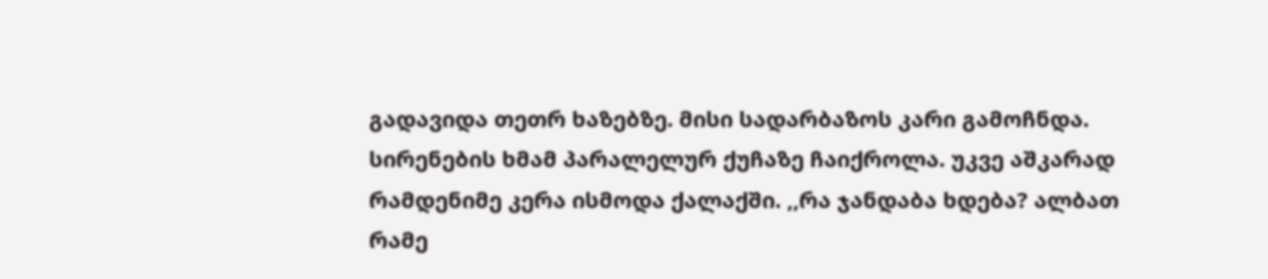გადავიდა თეთრ ხაზებზე. მისი სადარბაზოს კარი გამოჩნდა. სირენების ხმამ პარალელურ ქუჩაზე ჩაიქროლა. უკვე აშკარად რამდენიმე კერა ისმოდა ქალაქში. ,,რა ჯანდაბა ხდება? ალბათ რამე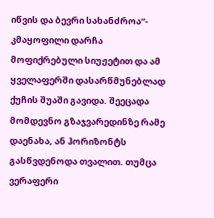იწვის და ბევრი სახანძროა“- კმაყოფილი დარჩა მოფიქრებული სიუჟეტით და ამ ყველაფერში დასარწმუნებლად ქუჩის შუაში გავიდა. შეეცადა მომდევნო გზაჯვარედინზე რამე დაენახა, ან ჰორიზონტს გასწვდენოდა თვალით. თუმცა ვერაფერი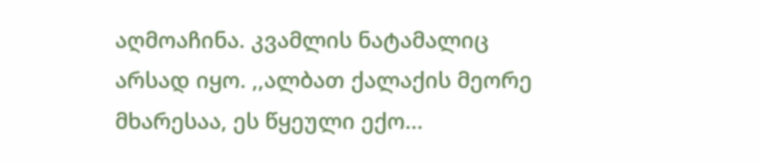აღმოაჩინა. კვამლის ნატამალიც არსად იყო. ,,ალბათ ქალაქის მეორე მხარესაა, ეს წყეული ექო...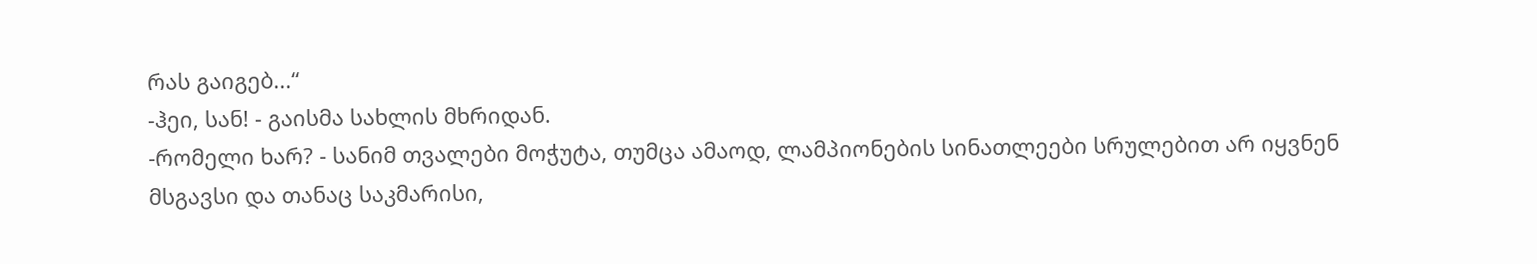რას გაიგებ...“
-ჰეი, სან! - გაისმა სახლის მხრიდან.
-რომელი ხარ? - სანიმ თვალები მოჭუტა, თუმცა ამაოდ, ლამპიონების სინათლეები სრულებით არ იყვნენ მსგავსი და თანაც საკმარისი,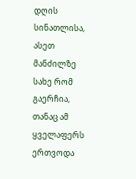დღის სინათლისა, ასეთ მანძილზე სახე რომ გაერჩია, თანაც ამ ყველაფერს ერთვოდა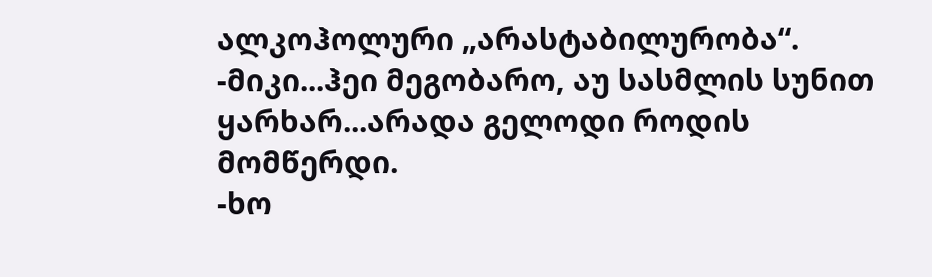ალკოჰოლური „არასტაბილურობა“.
-მიკი...ჰეი მეგობარო, აუ სასმლის სუნით ყარხარ...არადა გელოდი როდის მომწერდი.
-ხო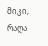მიკი, რაღა